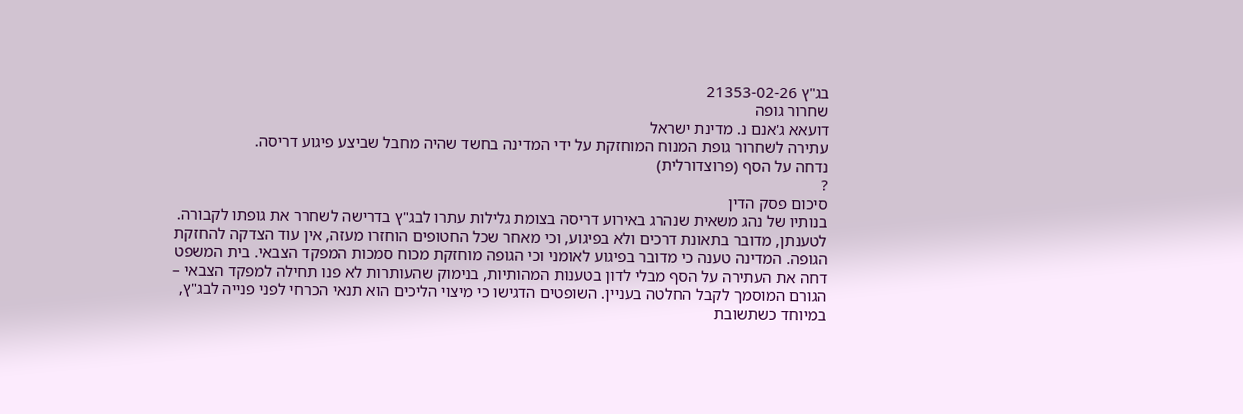בג"ץ 21353-02-26
שחרור גופה
דועאא ג'אנם נ. מדינת ישראל
עתירה לשחרור גופת המנוח המוחזקת על ידי המדינה בחשד שהיה מחבל שביצע פיגוע דריסה.
נדחה על הסף (פרוצדורלית)
?
סיכום פסק הדין
בנותיו של נהג משאית שנהרג באירוע דריסה בצומת גלילות עתרו לבג"ץ בדרישה לשחרר את גופתו לקבורה. לטענתן, מדובר בתאונת דרכים ולא בפיגוע, וכי מאחר שכל החטופים הוחזרו מעזה, אין עוד הצדקה להחזקת הגופה. המדינה טענה כי מדובר בפיגוע לאומני וכי הגופה מוחזקת מכוח סמכות המפקד הצבאי. בית המשפט דחה את העתירה על הסף מבלי לדון בטענות המהותיות, בנימוק שהעותרות לא פנו תחילה למפקד הצבאי – הגורם המוסמך לקבל החלטה בעניין. השופטים הדגישו כי מיצוי הליכים הוא תנאי הכרחי לפני פנייה לבג"ץ, במיוחד כשתשובת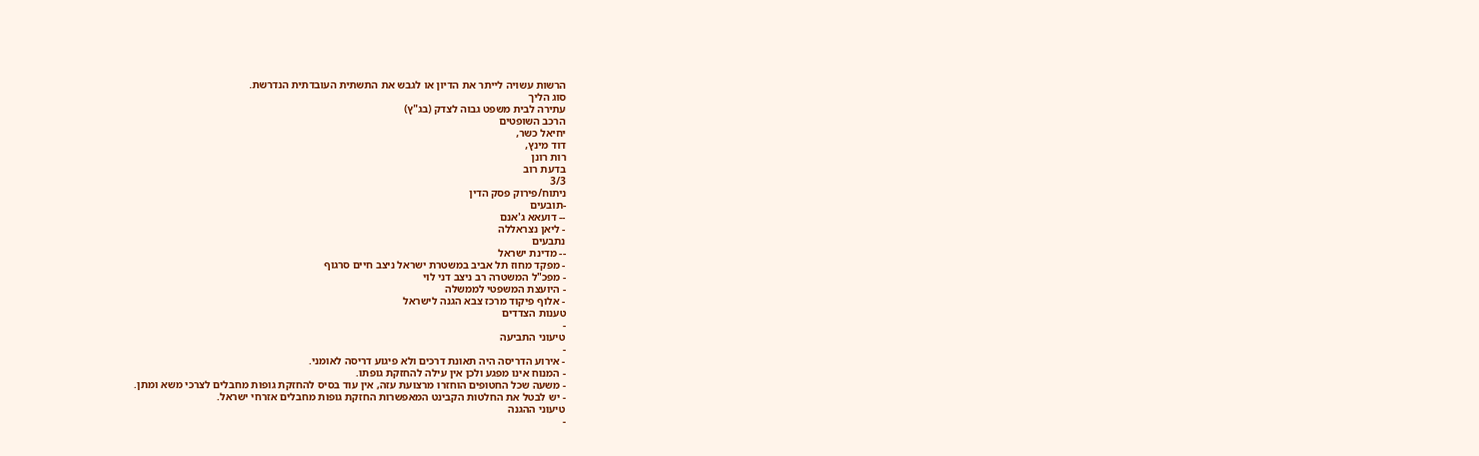הרשות עשויה לייתר את הדיון או לגבש את התשתית העובדתית הנדרשת.
סוג הליך
עתירה לבית משפט גבוה לצדק (בג"ץ)
הרכב השופטים
יחיאל כשר,
דוד מינץ,
רות רונן
בדעת רוב
3/3
ניתוח/פירוק פסק הדין
-תובעים
-- דועאא ג'אנם
- ליאן נצראללה
נתבעים
-- מדינת ישראל
- מפקד מחוז תל אביב במשטרת ישראל ניצב חיים סרגוף
- מפכ"ל המשטרה רב ניצב דני לוי
- היועצת המשפטי לממשלה
- אלוף פיקוד מרכז צבא הגנה לישראל
טענות הצדדים
-
טיעוני התביעה
-
- אירוע הדריסה היה תאונת דרכים ולא פיגוע דריסה לאומני.
- המנוח אינו מפגע ולכן אין עילה להחזקת גופתו.
- משעה שכל החטופים הוחזרו מרצועת עזה, אין עוד בסיס להחזקת גופות מחבלים לצרכי משא ומתן.
- יש לבטל את החלטות הקבינט המאפשרות החזקת גופות מחבלים אזרחי ישראל.
טיעוני ההגנה
-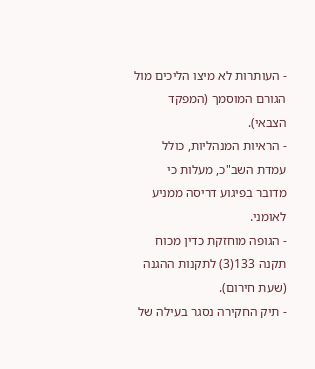- העותרות לא מיצו הליכים מול הגורם המוסמך (המפקד הצבאי).
- הראיות המנהליות, כולל עמדת השב"כ, מעלות כי מדובר בפיגוע דריסה ממניע לאומני.
- הגופה מוחזקת כדין מכוח תקנה 133(3) לתקנות ההגנה (שעת חירום).
- תיק החקירה נסגר בעילה של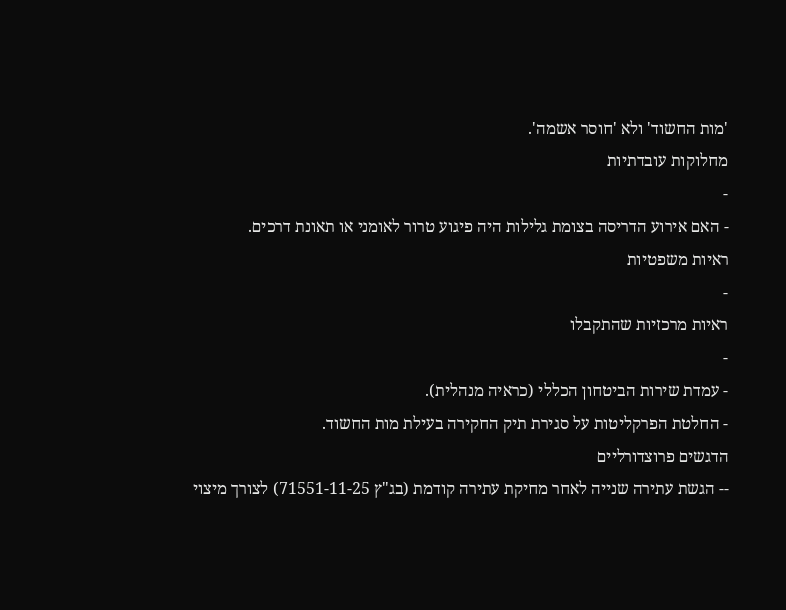'מות החשוד' ולא 'חוסר אשמה'.
מחלוקות עובדתיות
-
- האם אירוע הדריסה בצומת גלילות היה פיגוע טרור לאומני או תאונת דרכים.
ראיות משפטיות
-
ראיות מרכזיות שהתקבלו
-
- עמדת שירות הביטחון הכללי (כראיה מנהלית).
- החלטת הפרקליטות על סגירת תיק החקירה בעילת מות החשוד.
הדגשים פרוצדורליים
-- הגשת עתירה שנייה לאחר מחיקת עתירה קודמת (בג"ץ 71551-11-25) לצורך מיצוי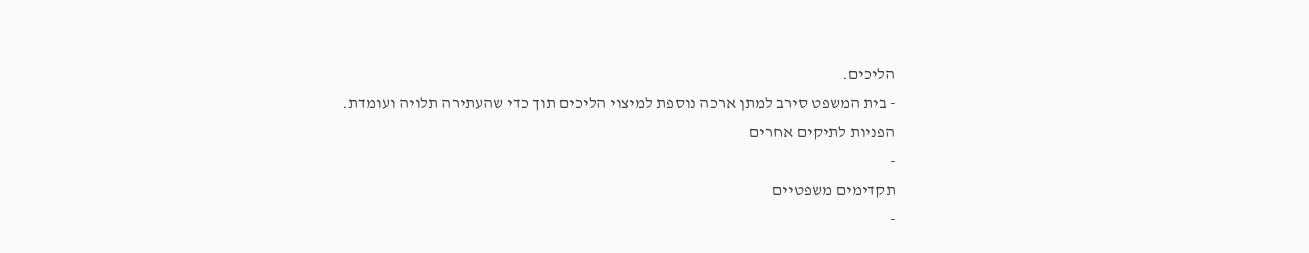הליכים.
- בית המשפט סירב למתן ארכה נוספת למיצוי הליכים תוך כדי שהעתירה תלויה ועומדת.
הפניות לתיקים אחרים
-
תקדימים משפטיים
-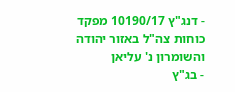- דנג"ץ 10190/17 מפקד כוחות צה"ל באזור יהודה והשומרון נ' עליאן
- בג"ץ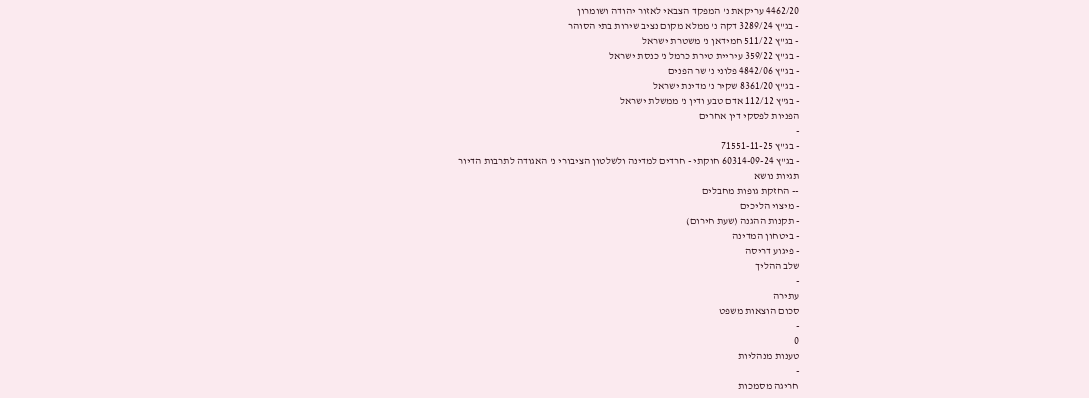4462/20 עריקאת נ' המפקד הצבאי לאזור יהודה ושומרון
- בג"ץ 3289/24 דקה נ' ממלא מקום נציב שירות בתי הסוהר
- בג"ץ 511/22 חמידאן נ' משטרת ישראל
- בג"ץ 359/22 עיריית טירת כרמל נ' כנסת ישראל
- בג"ץ 4842/06 פלוני נ' שר הפנים
- בג"ץ 8361/20 שקיר נ' מדינת ישראל
- בג"ץ 112/12 אדם טבע ודין נ' ממשלת ישראל
הפניות לפסקי דין אחרים
-
- בג"ץ 71551-11-25
- בג"ץ 60314-09-24 חוקתי - חרדים למדינה ולשלטון הציבורי נ' האגודה לתרבות הדיור
תגיות נושא
-- החזקת גופות מחבלים
- מיצוי הליכים
- תקנות ההגנה (שעת חירום)
- ביטחון המדינה
- פיגוע דריסה
שלב ההליך
-
עתירה
סכום הוצאות משפט
-
0
טענות מנהליות
-
חריגה מסמכות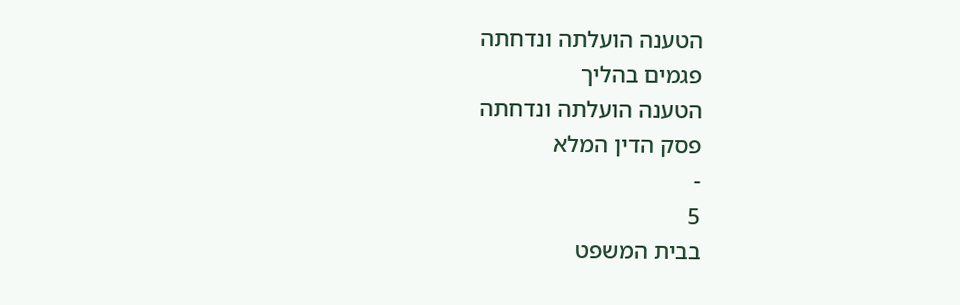הטענה הועלתה ונדחתה
פגמים בהליך
הטענה הועלתה ונדחתה
פסק הדין המלא
-
5
בבית המשפט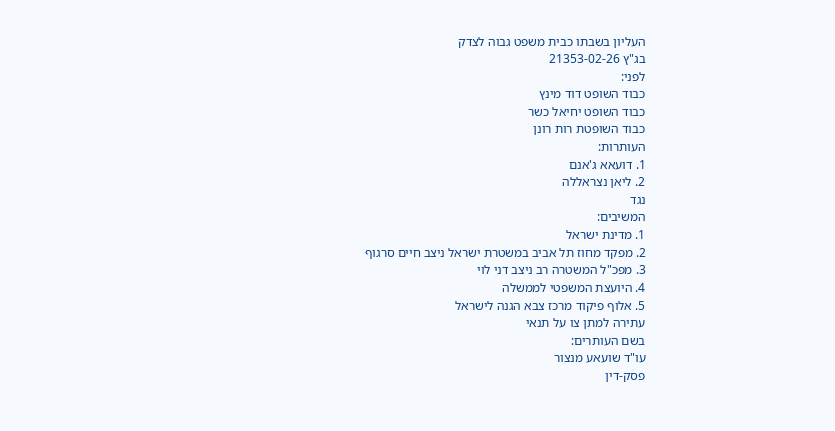העליון בשבתו כבית משפט גבוה לצדק
בג"ץ 21353-02-26
לפני:
כבוד השופט דוד מינץ
כבוד השופט יחיאל כשר
כבוד השופטת רות רונן
העותרות:
1. דועאא ג'אנם
2. ליאן נצראללה
נגד
המשיבים:
1. מדינת ישראל
2. מפקד מחוז תל אביב במשטרת ישראל ניצב חיים סרגוף
3. מפכ"ל המשטרה רב ניצב דני לוי
4. היועצת המשפטי לממשלה
5. אלוף פיקוד מרכז צבא הגנה לישראל
עתירה למתן צו על תנאי
בשם העותרים:
עו"ד שועאע מנצור
פסק-דין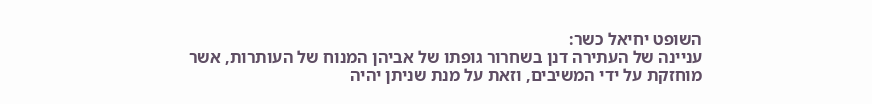השופט יחיאל כשר:
עניינה של העתירה דנן בשחרור גופתו של אביהן המנוח של העותרות, אשר מוחזקת על ידי המשיבים, וזאת על מנת שניתן יהיה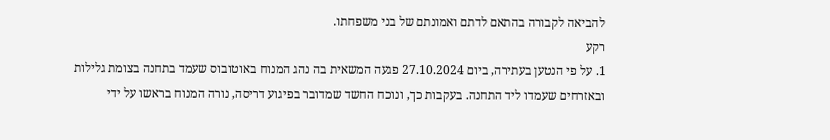להביאה לקבורה בהתאם לדתם ואמונתם של בני משפחתו.
רקע
1. על פי הנטען בעתירה, ביום 27.10.2024 פגעה המשאית בה נהג המנוח באוטובוס שעמד בתחנה בצומת גלילות ובאזרחים שעמדו ליד התחנה. בעקבות כך, ונוכח החשד שמדובר בפיגוע דריסה, נורה המנוח בראשו על ידי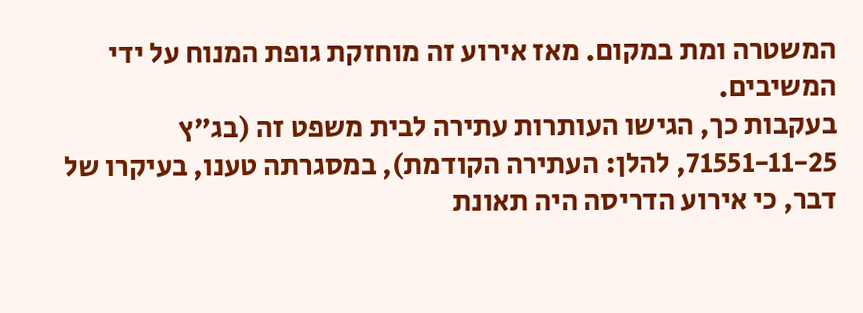המשטרה ומת במקום. מאז אירוע זה מוחזקת גופת המנוח על ידי המשיבים.
בעקבות כך, הגישו העותרות עתירה לבית משפט זה (בג"ץ 71551-11-25, להלן: העתירה הקודמת), במסגרתה טענו, בעיקרו של דבר, כי אירוע הדריסה היה תאונת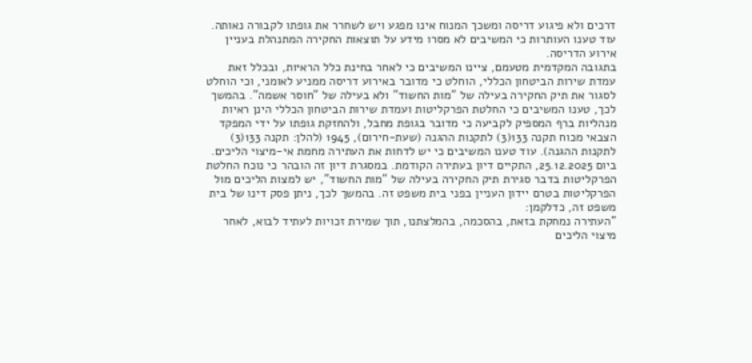דרכים ולא פיגוע דריסה ומשכך המנוח אינו מפגע ויש לשחרר את גופתו לקבורה נאותה. עוד טענו העותרות כי המשיבים לא מסרו מידע על תוצאות החקירה המתנהלת בעניין אירוע הדריסה.
בתגובה המקדמית מטעמם, ציינו המשיבים כי לאחר בחינת כלל הראיות, ובכלל זאת עמדת שירות הביטחון הכללי, הוחלט כי מדובר באירוע דריסה ממניע לאומני, וכי הוחלט לסגור את תיק החקירה בעילה של "מות החשוד" ולא בעילה של "חוסר אשמה". בהמשך לכך, טענו המשיבים כי החלטת הפרקליטות ועמדת שירות הביטחון הכללי הינן ראיות מנהליות ברף המספיק לקביעה כי מדובר בגופת מחבל, ולהחזקת גופתו על ידי המפקד הצבאי מכוח תקנה 133(3) לתקנות ההגנה (שעת-חירום), 1945 (להלן: תקנה 133(3) לתקנות ההגנה). עוד טענו המשיבים כי יש לדחות את העתירה מחמת אי-מיצוי הליכים.
ביום 25.12.2025, התקיים דיון בעתירה הקודמת. במסגרת דיון זה הובהר כי נוכח החלטת הפרקליטות בדבר סגירת תיק החקירה בעילה של "מות החשוד", יש למצות הליכים מול הפרקליטות בטרם יידון העניין בפני בית משפט זה. בהמשך לכך, ניתן פסק דינו של בית משפט זה, כדלקמן:
"העתירה נמחקת בזאת, בהסכמה, בהמלצתנו, תוך שמירת זכויות לעתיד לבוא, לאחר מיצוי הליכים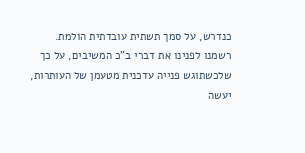כנדרש, על סמך תשתית עובדתית הולמת.
רשמנו לפנינו את דברי ב"כ המשיבים, על כך שלכשתוגש פנייה עדכנית מטעמן של העותרות, יעשה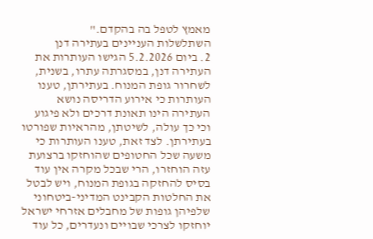מאמץ לטפל בה בהקדם."
השתלשלות העניינים בעתירה דנן
2. ביום 5.2.2026 הגישו העותרות את העתירה דנן, במסגרתה עתרו, בשנית, לשחרור גופת המנוח. בעתירתן, טענו העותרות כי אירוע הדריסה נושא העתירה הינו תאונת דרכים ולא פיגוע וכי כך עולה, לשיטתן, מהראיות שפורטו בעתירתן. לצד זאת, טענו העותרות כי משעה שכל החטופים שהוחזקו ברצועת עזה הוחזרו, הרי שבכל מקרה אין עוד בסיס להחזקה בגופת המנוח, ויש לבטל את החלטות הקבינט המדיני-ביטחוני שלפיהן גופות של מחבלים אזרחי ישראל יוחזקו לצרכי שבויים ונעדרים, כל עוד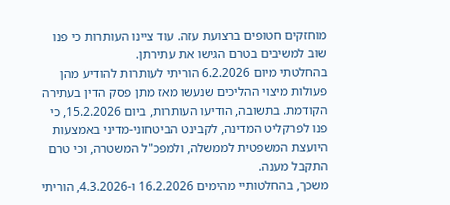מוחזקים חטופים ברצועת עזה. עוד ציינו העותרות כי פנו שוב למשיבים בטרם הגישו את עתירתן.
בהחלטתי מיום 6.2.2026 הוריתי לעותרות להודיע מהן פעולות מיצוי ההליכים שנעשו מאז מתן פסק הדין בעתירה הקודמת. בתשובה, הודיעו העותרות, ביום 15.2.2026, כי פנו לפרקליט המדינה, לקבינט הביטחוני-מדיני באמצעות היועצת המשפטית לממשלה, ולמפכ"ל המשטרה, וכי טרם התקבל מענה.
משכך, בהחלטותיי מהימים 16.2.2026 ו-4.3.2026, הוריתי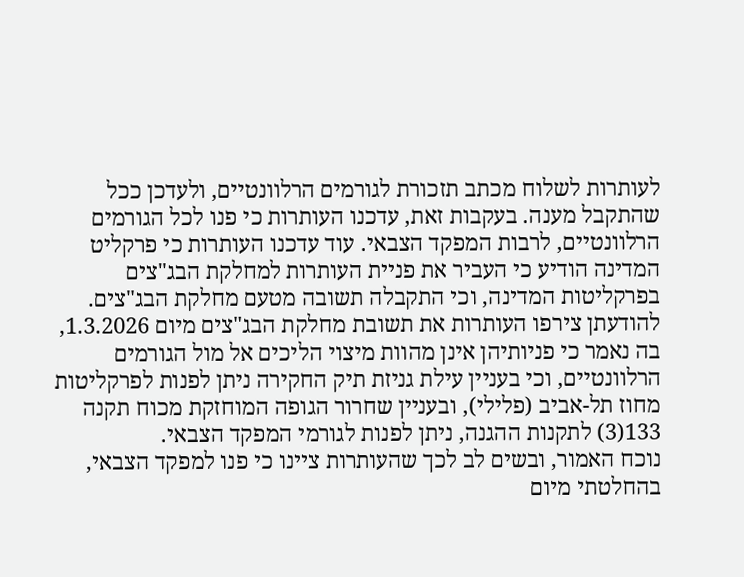לעותרות לשלוח מכתב תזכורת לגורמים הרלוונטיים, ולעדכן ככל שהתקבל מענה. בעקבות זאת, עדכנו העותרות כי פנו לכל הגורמים הרלוונטיים, לרבות המפקד הצבאי. עוד עדכנו העותרות כי פרקליט המדינה הודיע כי העביר את פניית העותרות למחלקת הבג"צים בפרקליטות המדינה, וכי התקבלה תשובה מטעם מחלקת הבג"צים. להודעתן צירפו העותרות את תשובת מחלקת הבג"צים מיום 1.3.2026, בה נאמר כי פניותיהן אינן מהוות מיצוי הליכים אל מול הגורמים הרלוונטיים, וכי בעניין עילת גניזת תיק החקירה ניתן לפנות לפרקליטות מחוז תל-אביב (פלילי), ובעניין שחרור הגופה המוחזקת מכוח תקנה 133(3) לתקנות ההגנה, ניתן לפנות לגורמי המפקד הצבאי.
נוכח האמור, ובשים לב לכך שהעותרות ציינו כי פנו למפקד הצבאי, בהחלטתי מיום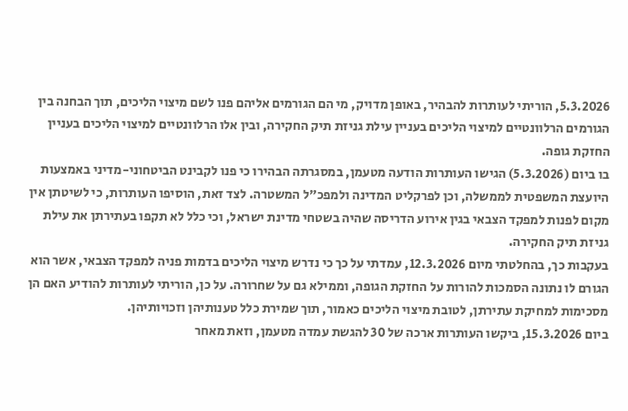5.3.2026, הוריתי לעותרות להבהיר, באופן מדויק, מי הם הגורמים אליהם פנו לשם מיצוי הליכים, תוך הבחנה בין הגורמים הרלוונטיים למיצוי הליכים בעניין עילת גניזת תיק החקירה, ובין אלו הרלוונטיים למיצוי הליכים בעניין החזקת גופה.
בו ביום (5.3.2026) הגישו העותרות הודעה מטעמן, במסגרתה הבהירו כי פנו לקבינט הביטחוני-מדיני באמצעות היועצת המשפטית לממשלה, וכן לפרקליט המדינה ולמפכ"ל המשטרה. לצד זאת, הוסיפו העותרות, כי לשיטתן אין מקום לפנות למפקד הצבאי בגין אירוע הדריסה שהיה בשטחי מדינת ישראל, וכי כלל לא תקפו בעתירתן את עילת גניזת תיק החקירה.
בעקבות כך, בהחלטתי מיום 12.3.2026, עמדתי על כך כי נדרש מיצוי הליכים בדמות פניה למפקד הצבאי, אשר הוא הגורם לו נתונה הסמכות להורות על החזקת הגופה, וממילא גם על שחרורה. על כן, הוריתי לעותרות להודיע האם הן מסכימות למחיקת עתירתן, לטובת מיצוי הליכים כאמור, תוך שמירת כלל טענותיהן וזכויותיהן.
ביום 15.3.2026, ביקשו העותרות ארכה של 30 להגשת עמדה מטעמן, וזאת מאחר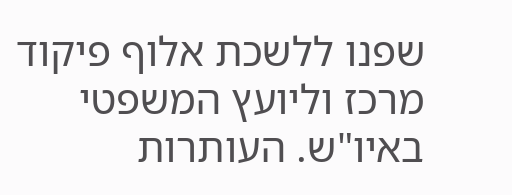שפנו ללשכת אלוף פיקוד מרכז וליועץ המשפטי באיו"ש. העותרות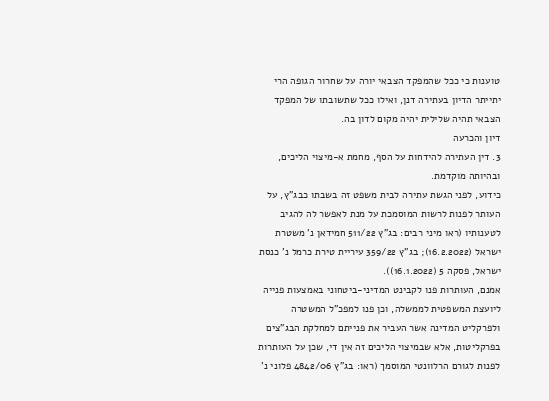טוענות כי ככל שהמפקד הצבאי יורה על שחרור הגופה הרי יתייתר הדיון בעתירה דנן, ואילו ככל שתשובתו של המפקד הצבאי תהיה שלילית יהיה מקום לדון בה.
דיון והכרעה
3. דין העתירה להידחות על הסף, מחמת א-מיצוי הליכים, ובהיותה מוקדמת.
כידוע, לפני הגשת עתירה לבית משפט זה בשבתו כבג"ץ, על העותר לפנות לרשות המוסמכת על מנת לאפשר לה להגיב לטענותיו (ראו מיני רבים: בג"ץ 511/22 חמידאן נ' משטרת ישראל (16.2.2022); בג"ץ 359/22 עיריית טירת כרמל נ' כנסת ישראל, פסקה 5 (16.1.2022)).
אמנם, העותרות פנו לקבינט המדיני-ביטחוני באמצעות פנייה ליועצת המשפטית לממשלה, וכן פנו למפכ"ל המשטרה ולפרקליט המדינה אשר העביר את פנייתם למחלקת הבג"צים בפרקליטות, אלא שבמיצוי הליכים זה אין די, שכן על העותרות לפנות לגורם הרלוונטי המוסמך (ראו: בג"ץ 4842/06 פלוני נ'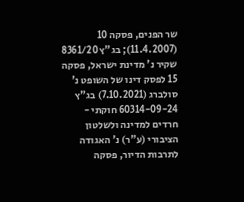שר הפנים, פסקה 10 (11.4.2007); בג"ץ 8361/20 שקיר נ' מדינת ישראל, פסקה 15 לפסק דינו של השופט נ' סולברג (7.10.2021) בג"ץ 60314-09-24 חוקתי - חרדים למדינה ולשלטון הציבורי (ע"ר) נ' האגודה לתרבות הדיור, פסקה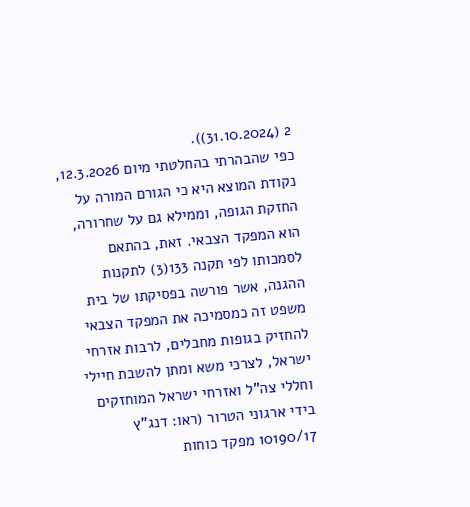2 (31.10.2024)).
כפי שהבהרתי בהחלטתי מיום 12.3.2026, נקודת המוצא היא כי הגורם המורה על החזקת הגופה, וממילא גם על שחרורה, הוא המפקד הצבאי. זאת, בהתאם לסמכותו לפי תקנה 133(3) לתקנות ההגנה, אשר פורשה בפסיקתו של בית משפט זה כמסמיכה את המפקד הצבאי להחזיק בגופות מחבלים, לרבות אזרחי ישראל, לצרכי משא ומתן להשבת חיילי וחללי צה"ל ואזרחי ישראל המוחזקים בידי ארגוני הטרור (ראו: דנג"ץ 10190/17 מפקד כוחות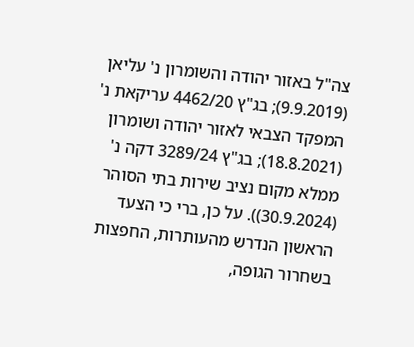צה"ל באזור יהודה והשומרון נ' עליאן (9.9.2019); בג"ץ 4462/20 עריקאת נ' המפקד הצבאי לאזור יהודה ושומרון (18.8.2021); בג"ץ 3289/24 דקה נ' ממלא מקום נציב שירות בתי הסוהר (30.9.2024)). על כן, ברי כי הצעד הראשון הנדרש מהעותרות, החפצות בשחרור הגופה,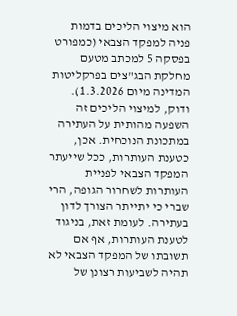הוא מיצוי הליכים בדמות פניה למפקד הצבאי (כמפורט בפסקה 5 למכתב מטעם מחלקת הבג"צים בפרקליטות המדינה מיום 1.3.2026).
ודוק, למיצוי הליכים זה השפעה מהותית על העתירה במתכונת הנוכחית. אכן, כטענת העותרות, ככל שייעתר המפקד הצבאי לפניית העותרות לשחרור הגופה, הרי שברי כי יתייתר הצורך לדון בעתירה. לעומת זאת, בניגוד לטענת העותרות, אף אם תשובתו של המפקד הצבאי לא תהיה לשביעות רצונן של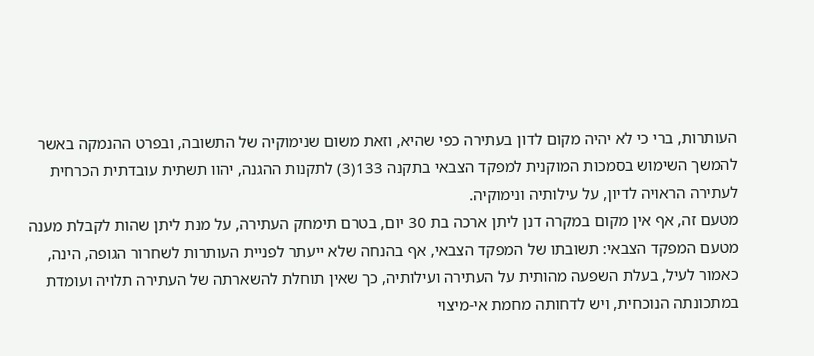העותרות, ברי כי לא יהיה מקום לדון בעתירה כפי שהיא, וזאת משום שנימוקיה של התשובה, ובפרט ההנמקה באשר להמשך השימוש בסמכות המוקנית למפקד הצבאי בתקנה 133(3) לתקנות ההגנה, יהוו תשתית עובדתית הכרחית לעתירה הראויה לדיון, על עילותיה ונימוקיה.
מטעם זה, אף אין מקום במקרה דנן ליתן ארכה בת 30 יום, בטרם תימחק העתירה, על מנת ליתן שהות לקבלת מענה מטעם המפקד הצבאי: תשובתו של המפקד הצבאי, אף בהנחה שלא ייעתר לפניית העותרות לשחרור הגופה, הינה, כאמור לעיל, בעלת השפעה מהותית על העתירה ועילותיה, כך שאין תוחלת להשארתה של העתירה תלויה ועומדת במתכונתה הנוכחית, ויש לדחותה מחמת אי-מיצוי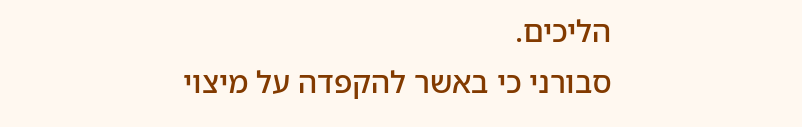הליכים.
סבורני כי באשר להקפדה על מיצוי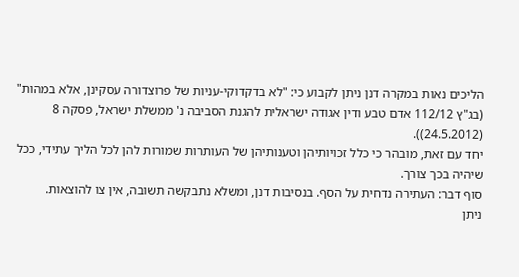הליכים נאות במקרה דנן ניתן לקבוע כי: "לא בדקדוקי-עניות של פרוצדורה עסקינן, אלא במהות" (בג"ץ 112/12 אדם טבע ודין אגודה ישראלית להגנת הסביבה נ' ממשלת ישראל, פסקה 8 (24.5.2012)).
יחד עם זאת, מובהר כי כלל זכויותיהן וטענותיהן של העותרות שמורות להן לכל הליך עתידי, ככל שיהיה בכך צורך.
סוף דבר: העתירה נדחית על הסף. בנסיבות דנן, ומשלא נתבקשה תשובה, אין צו להוצאות.
ניתן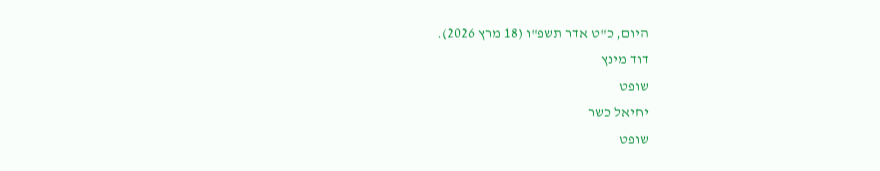היום, כ"ט אדר תשפ"ו (18 מרץ 2026).
דוד מינץ
שופט
יחיאל כשר
שופט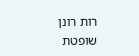רות רונן
שופטת